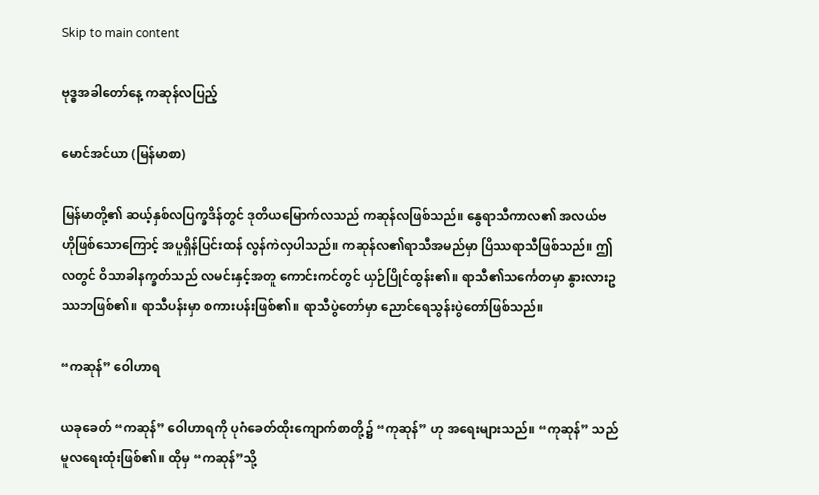Skip to main content

ဗုဒ္ဓအခါတော်နေ့ ကဆုန်လပြည့်

မောင်အင်ယာ (မြန်မာစာ)

မြန်မာတို့၏ ဆယ့်နှစ်လပြက္ခဒိန်တွင် ဒုတိယမြောက်လသည် ကဆုန်လဖြစ်သည်။ နွေရာသီကာလ၏ အလယ်ဗဟိုဖြစ်သောကြောင့် အပူရှိန်ပြင်းထန် လွန်ကဲလှပါသည်။ ကဆုန်လ၏ရာသီအမည်မှာ ပြိဿရာသီဖြစ်သည်။ ဤလတွင် ဝိသာခါနက္ခတ်သည် လမင်းနှင့်အတူ ကောင်းကင်တွင် ယှဉ်ပြိုင်ထွန်း၏။ ရာသီ၏သင်္ကေတမှာ နွားလားဥဿဘဖြစ်၏။ ရာသီပန်းမှာ စကားပန်းဖြစ်၏။ ရာသီပွဲတော်မှာ ညောင်ရေသွန်းပွဲတော်ဖြစ်သည်။

“ကဆုန်” ဝေါဟာရ

ယခုခေတ် “ကဆုန်” ဝေါဟာရကို ပုဂံခေတ်ထိုးကျောက်စာတို့၌ “ကုဆုန်” ဟု အရေးများသည်။ “ကုဆုန်” သည် မူလရေးထုံးဖြစ်၏။ ထိုမှ “ကဆုန်”သို့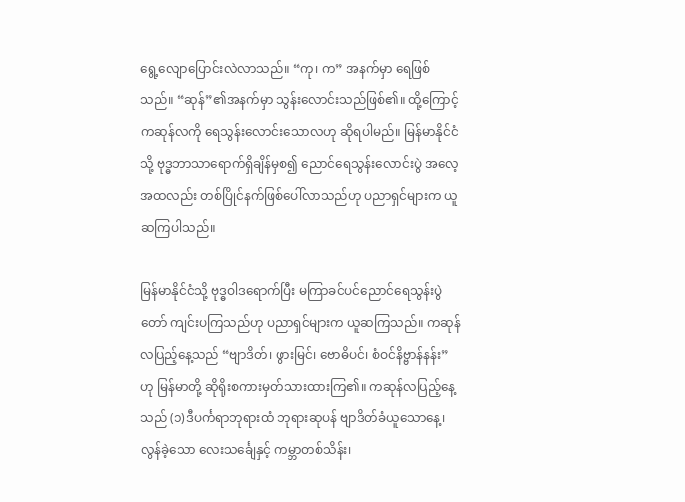ရွေ့လျောပြောင်းလဲလာသည်။ “ကု၊ က” အနက်မှာ ရေဖြစ်သည်။ “ဆုန်”၏အနက်မှာ သွန်းလောင်းသည်ဖြစ်၏။ ထို့ကြောင့် ကဆုန်လကို ရေသွန်းလောင်းသောလဟု ဆိုရပါမည်။ မြန်မာနိုင်ငံသို့ ဗုဒ္ဓဘာသာရောက်ရှိချိန်မှစ၍ ညောင်ရေသွန်းလောင်းပွဲ အလေ့အထလည်း တစ်ပြိုင်နက်ဖြစ်ပေါ်လာသည်ဟု ပညာရှင်များက ယူဆကြပါသည်။

မြန်မာနိုင်ငံသို့ ဗုဒ္ဓဝါဒရောက်ပြီး မကြာခင်ပင်ညောင်ရေသွန်းပွဲတော် ကျင်းပကြသည်ဟု ပညာရှင်များက ယူဆကြသည်။ ကဆုန်လပြည့်နေ့သည် “ဗျာဒိတ်၊ ဖွားမြင်၊ ဗောဓိပင်၊ စံဝင်နိဗ္ဗာန်နန်း” ဟု မြန်မာတို့ ဆိုရိုးစကားမှတ်သားထားကြ၏။ ကဆုန်လပြည့်နေ့သည် (၁)ဒီပင်္ကရာဘုရားထံ ဘုရားဆုပန် ဗျာဒိတ်ခံယူသောနေ့၊ လွန်ခဲ့သော လေးသင်္ချေနှင့် ကမ္ဘာတစ်သိန်း၊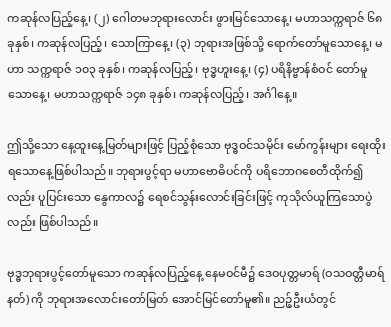ကဆုန်လပြည့်နေ့၊ (၂) ဂေါတမဘုရားလောင်း ဖွားမြင်သောနေ့၊ မဟာသက္ကရာဇ် ၆၈ ခုနှစ်၊ ကဆုန်လပြည့်၊ သောကြာနေ့၊ (၃) ဘုရားအဖြစ်သို့ ရောက်တော်မူသောနေ့၊ မဟာ သက္ကရာဇ် ၁၀၃ ခုနှစ်၊ ကဆုန်လပြည့်၊ ဗုဒ္ဓဟူးနေ့၊ (၄) ပရိနိဗ္ဗာန်စံဝင် တော်မူသောနေ့၊ မဟာသက္ကရာဇ် ၁၄၈ ခုနှစ်၊ ကဆုန်လပြည့်၊ အင်္ဂါနေ့။

ဤသို့သော နေ့ထူးနေ့မြတ်များဖြင့် ပြည့်စုံသော ဗုဒ္ဓဝင်သမိုင်း မော်ကွန်းများ ရေးထိုးရသောနေ့ဖြစ်ပါသည်။ ဘုရားပွင့်ရာ မဟာဗောဓိပင်ကို ပရိဘောဂစေတီထိုက်၍လည်း ပူပြင်းသော နွေကာလ၌ ရေစင်သွန်းလောင်းခြင်းဖြင့် ကုသိုလ်ယူကြသောပွဲလည်း ဖြစ်ပါသည်။

ဗုဒ္ဓဘုရားပွင့်တော်မူသော ကဆုန်လပြည့်နေ့ နေမဝင်မီ၌ ဒေဝပုတ္တမာရ် (ဝသဝတ္တီမာရ်နတ်) ကို ဘုရားအလောင်းတော်မြတ် အောင်မြင်တော်မူ၏။ ညဉ့်ဦးယံတွင်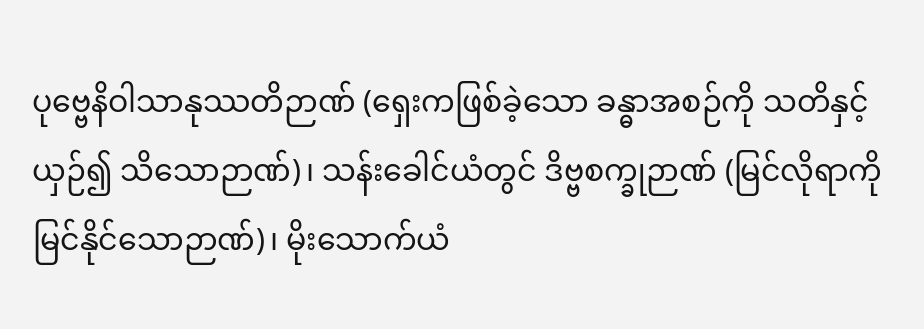ပုဗ္ဗေနိဝါသာနုဿတိဉာဏ် (ရှေးကဖြစ်ခဲ့သော ခန္ဓာအစဉ်ကို သတိနှင့်ယှဉ်၍ သိသောဉာဏ်)၊ သန်းခေါင်ယံတွင် ဒိဗ္ဗစက္ခုဉာဏ် (မြင်လိုရာကို မြင်နိုင်သောဉာဏ်)၊ မိုးသောက်ယံ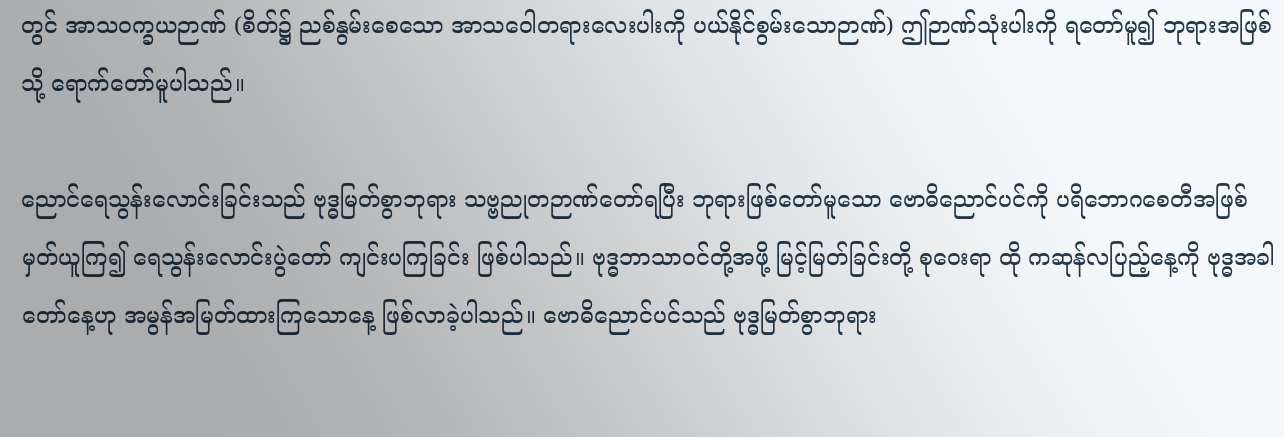တွင် အာသဝက္ခယဉာဏ် (စိတ်၌ ညစ်နွမ်းစေသော အာသဝေါတရားလေးပါးကို ပယ်နိုင်စွမ်းသောဉာဏ်) ဤဉာဏ်သုံးပါးကို ရတော်မူ၍ ဘုရားအဖြစ်သို့ ရောက်တော်မူပါသည်။

ညောင်ရေသွန်းလောင်းခြင်းသည် ဗုဒ္ဓမြတ်စွာဘုရား သဗ္ဗညုတဉာဏ်တော်ရပြီး ဘုရားဖြစ်တော်မူသော ဗောဓိညောင်ပင်ကို ပရိဘောဂစေတီအဖြစ် မှတ်ယူကြ၍ ရေသွန်းလောင်းပွဲတော် ကျင်းပကြခြင်း ဖြစ်ပါသည်။ ဗုဒ္ဓဘာသာဝင်တို့အဖို့ မြင့်မြတ်ခြင်းတို့ စုဝေးရာ ထို ကဆုန်လပြည့်နေ့ကို ဗုဒ္ဓအခါတော်နေ့ဟု အမွန်အမြတ်ထားကြသောနေ့ ဖြစ်လာခဲ့ပါသည်။ ဗောဓိညောင်ပင်သည် ဗုဒ္ဓမြတ်စွာဘုရား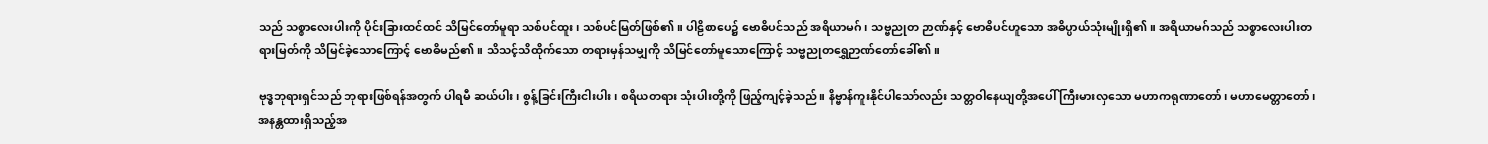သည် သစ္စာလေးပါးကို ပိုင်းခြားထင်ထင် သိမြင်တော်မူရာ သစ်ပင်ထူး၊ သစ်ပင်မြတ်ဖြစ်၏။ ပါဠိစာပေ၌ ဗောဓိပင်သည် အရိယာမဂ်၊ သဗ္ဗညုတ ဉာဏ်နှင့် ဗောဓိပင်ဟူသော အဓိပ္ပာယ်သုံးမျိုးရှိ၏။ အရိယာမဂ်သည် သစ္စာလေးပါးတရားမြတ်ကို သိမြင်ခဲ့သောကြောင့် ဗောဓိမည်၏။ သိသင့်သိထိုက်သော တရားမှန်သမျှကို သိမြင်တော်မူသောကြောင့် သဗ္ဗညုတရွှေဉာဏ်တော်ခေါ်၏။

ဗုဒ္ဓဘုရားရှင်သည် ဘုရားဖြစ်ရန်အတွက် ပါရမီ ဆယ်ပါး၊ စွန့်ခြင်းကြီးငါးပါး၊ စရိယတရား သုံးပါးတို့ကို ဖြည့်ကျင့်ခဲ့သည်။ နိဗ္ဗာန်ကူးနိုင်ပါသော်လည်း သတ္တဝါနေယျတို့အပေါ် ကြီးမားလှသော မဟာကရုဏာတော်၊ မဟာမေတ္တာတော်၊ အနန္တထားရှိသည့်အ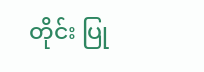တိုင်း ပြု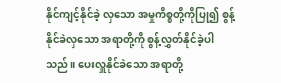နိုင်ကျင့်နိုင်ခဲ့ လှသော အမှုကိစ္စတို့ကိုပြု၍ စွန့်နိုင်ခဲလှသော အရာတို့ကို စွန့်လွှတ်နိုင်ခဲ့ပါသည်။ ပေးလှူနိုင်ခဲသော အရာတို့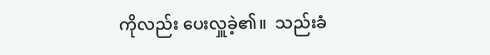ကိုလည်း ပေးလှူခဲ့၏။  သည်းခံ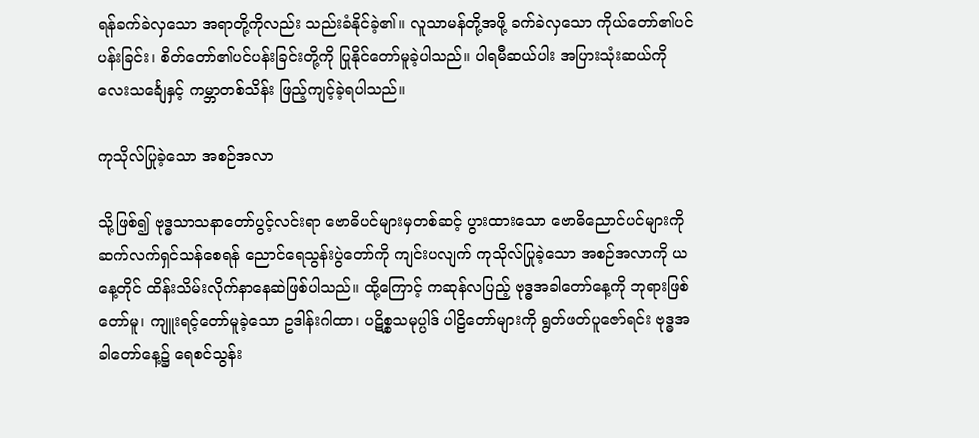ရန်ခက်ခဲလှသော အရာတို့ကိုလည်း သည်းခံနိုင်ခဲ့၏။ လူသာမန်တို့အဖို့ ခက်ခဲလှသော ကိုယ်တော်၏ပင်ပန်းခြင်း၊ စိတ်တော်၏ပင်ပန်းခြင်းတို့ကို ပြုနိုင်တော်မူခဲ့ပါသည်။ ပါရမီဆယ်ပါး အပြားသုံးဆယ်ကို လေးသင်္ချေနှင့် ကမ္ဘာတစ်သိန်း ဖြည့်ကျင့်ခဲ့ရပါသည်။

ကုသိုလ်ပြုခဲ့သော အစဉ်အလာ

သို့ဖြစ်၍ ဗုဒ္ဓသာသနာတော်ပွင့်လင်းရာ ဗောဓိပင်များမှတစ်ဆင့် ပွားထားသော ဗောဓိညောင်ပင်များကို ဆက်လက်ရှင်သန်စေရန် ညောင်ရေသွန်းပွဲတော်ကို ကျင်းပလျက် ကုသိုလ်ပြုခဲ့သော အစဉ်အလာကို ယနေ့တိုင် ထိန်းသိမ်းလိုက်နာနေဆဲဖြစ်ပါသည်။ ထို့ကြောင့် ကဆုန်လပြည့် ဗုဒ္ဓအခါတော်နေ့ကို ဘုရားဖြစ်တော်မူ၊ ကျူးရင့်တော်မူခဲ့သော ဥဒါန်းဂါထာ၊ ပဋိစ္စသမုပ္ပါဒ် ပါဠိတော်များကို ရွတ်ဖတ်ပူဇော်ရင်း ဗုဒ္ဓအခါတော်နေ့၌ ရေစင်သွန်း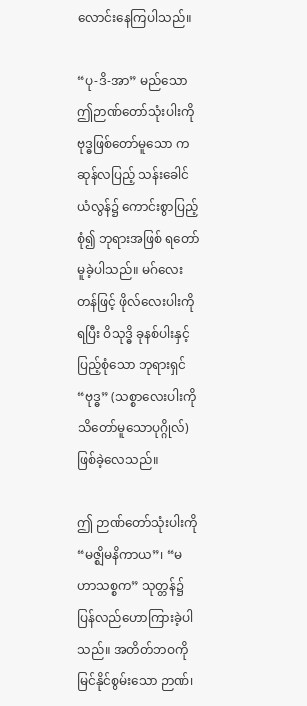လောင်းနေကြပါသည်။

“ပု-ဒိ-အာ” မည်သော ဤဉာဏ်တော်သုံးပါးကို ဗုဒ္ဓဖြစ်တော်မူသော ကဆုန်လပြည့် သန်းခေါင်ယံလွန်၌ ကောင်းစွာပြည့်စုံ၍ ဘုရားအဖြစ် ရတော်မူခဲ့ပါသည်။ မဂ်လေးတန်ဖြင့် ဖိုလ်လေးပါးကိုရပြီး ဝိသုဒ္ဓိ ခုနစ်ပါးနှင့် ပြည့်စုံသော ဘုရားရှင် “ဗုဒ္ဓ” (သစ္စာလေးပါးကို သိတော်မူသောပုဂ္ဂိုလ်) ဖြစ်ခဲ့လေသည်။

ဤ ဉာဏ်တော်သုံးပါးကို “မဇ္ဈိမနိကာယ”၊ “မဟာသစ္စက” သုတ္တန်၌ ပြန်လည်ဟောကြားခဲ့ပါသည်။ အတိတ်ဘဝကို မြင်နိုင်စွမ်းသော ဉာဏ်၊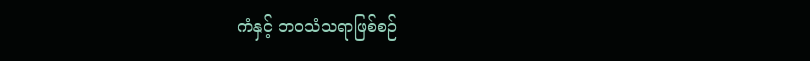ကံနှင့် ဘဝသံသရာဖြစ်စဉ်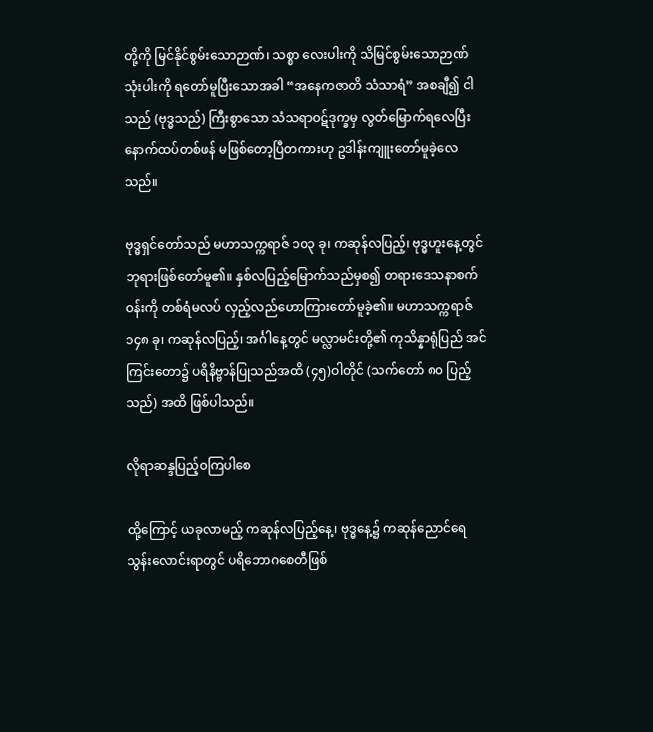တို့ကို မြင်နိုင်စွမ်းသောဉာဏ်၊ သစ္စာ လေးပါးကို သိမြင်စွမ်းသောဉာဏ် သုံးပါးကို ရတော်မူပြီးသောအခါ “အနေကဇာတိ သံသာရံ” အစချီ၍ ငါသည် (ဗုဒ္ဓသည်) ကြီးစွာသော သံသရာဝဋ်ဒုက္ခမှ လွတ်မြောက်ရလေပြီး နောက်ထပ်တစ်ဖန် မဖြစ်တော့ပြီတကားဟု ဥဒါန်းကျူးတော်မူခဲ့လေသည်။

ဗုဒ္ဓရှင်တော်သည် မဟာသက္ကရာဇ် ၁၀၃ ခု၊ ကဆုန်လပြည့်၊ ဗုဒ္ဓဟူးနေ့တွင် ဘုရားဖြစ်တော်မူ၏။ နှစ်လပြည့်မြောက်သည်မှစ၍ တရားဒေသနာစက်ဝန်းကို တစ်ရံမလပ် လှည့်လည်ဟောကြားတော်မူခဲ့၏။ မဟာသက္ကရာဇ် ၁၄၈ ခု၊ ကဆုန်လပြည့်၊ အင်္ဂါနေ့တွင် မလ္လာမင်းတို့၏ ကုသိန္နာရုံပြည် အင်ကြင်းတော၌ ပရိနိဗ္ဗာန်ပြုသည်အထိ (၄၅)ဝါတိုင် (သက်တော် ၈၀ ပြည့်သည်) အထိ ဖြစ်ပါသည်။

လိုရာဆန္ဒပြည့်ဝကြပါစေ

ထို့ကြောင့် ယခုလာမည့် ကဆုန်လပြည့်နေ့၊ ဗုဒ္ဓနေ့၌ ကဆုန်ညောင်ရေသွန်းလောင်းရာတွင် ပရိဘောဂစေတီဖြစ်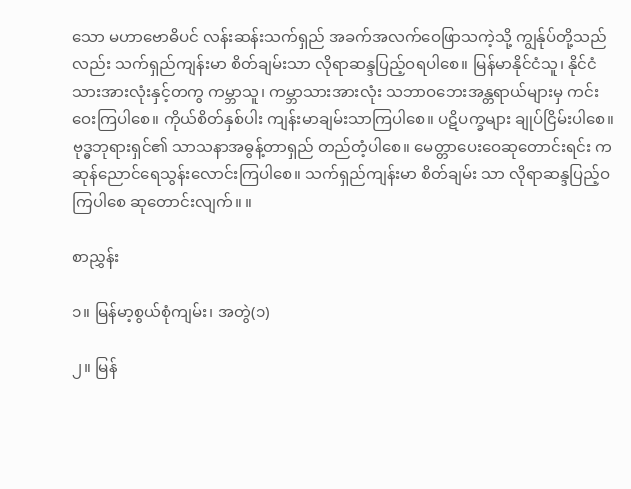သော မဟာဗောဓိပင် လန်းဆန်းသက်ရှည် အခက်အလက်ဝေဖြာသကဲ့သို့ ကျွန်ုပ်တို့သည် လည်း သက်ရှည်ကျန်းမာ စိတ်ချမ်းသာ လိုရာဆန္ဒပြည့်ဝရပါစေ။ မြန်မာနိုင်ငံသူ၊ နိုင်ငံသားအားလုံးနှင့်တကွ ကမ္ဘာသူ၊ ကမ္ဘာသားအားလုံး သဘာဝဘေးအန္တရာယ်များမှ ကင်းဝေးကြပါစေ။ ကိုယ်စိတ်နှစ်ပါး ကျန်းမာချမ်းသာကြပါစေ။ ပဋိပက္ခများ ချုပ်ငြိမ်းပါစေ။ ဗုဒ္ဓဘုရားရှင်၏ သာသနာအဓွန့်တာရှည် တည်တံ့ပါစေ။ မေတ္တာပေးဝေဆုတောင်းရင်း ကဆုန်ညောင်ရေသွန်းလောင်းကြပါစေ။ သက်ရှည်ကျန်းမာ စိတ်ချမ်း သာ လိုရာဆန္ဒပြည့်ဝကြပါစေ ဆုတောင်းလျက်။ ။

စာညွှန်း

၁။ မြန်မာ့စွယ်စုံကျမ်း၊ အတွဲ(၁)

၂။ မြန်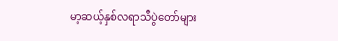မာ့ဆယ့်နှစ်လရာသီပွဲတော်များ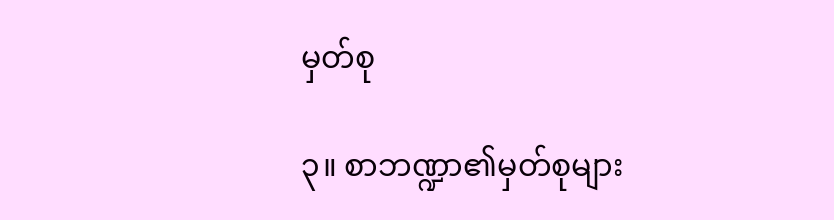မှတ်စု

၃။ စာဘဏ္ဍာ၏မှတ်စုများ